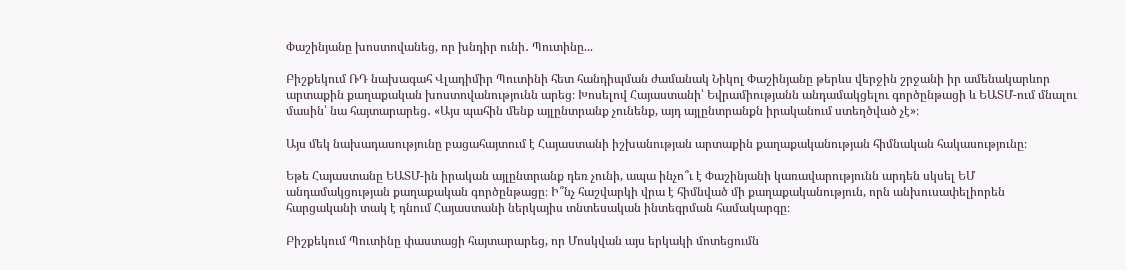Փաշինյանը խոստովանեց, որ խնդիր ունի․ Պուտինը...

Բիշքեկում ՌԴ նախագահ Վլադիմիր Պուտինի հետ հանդիպման ժամանակ Նիկոլ Փաշինյանը թերևս վերջին շրջանի իր ամենակարևոր արտաքին քաղաքական խոստովանությունն արեց։ Խոսելով Հայաստանի՝ Եվրամիությանն անդամակցելու գործընթացի և ԵԱՏՄ-ում մնալու մասին՝ նա հայտարարեց․ «Այս պահին մենք այլընտրանք չունենք, այդ այլընտրանքն իրականում ստեղծված չէ»։

Այս մեկ նախադասությունը բացահայտում է Հայաստանի իշխանության արտաքին քաղաքականության հիմնական հակասությունը։

Եթե Հայաստանը ԵԱՏՄ-ին իրական այլընտրանք դեռ չունի, ապա ինչո՞ւ է Փաշինյանի կառավարությունն արդեն սկսել ԵՄ անդամակցության քաղաքական գործընթացը։ Ի՞նչ հաշվարկի վրա է հիմնված մի քաղաքականություն, որն անխուսափելիորեն հարցականի տակ է դնում Հայաստանի ներկայիս տնտեսական ինտեգրման համակարգը։

Բիշքեկում Պուտինը փաստացի հայտարարեց, որ Մոսկվան այս երկակի մոտեցումն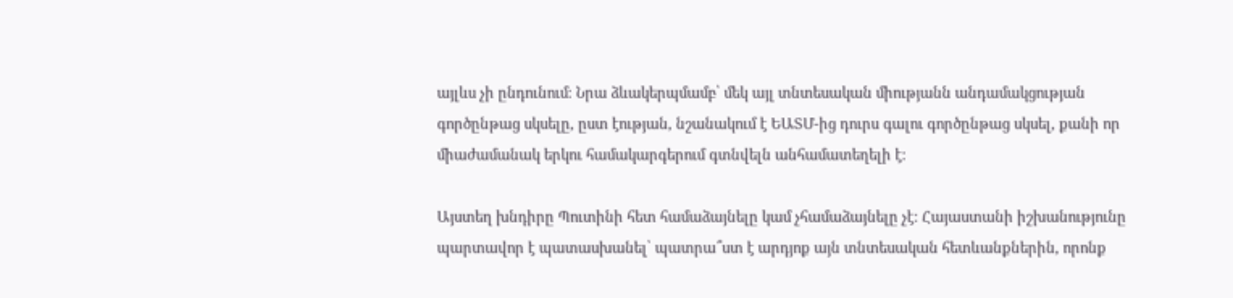այլևս չի ընդունում։ Նրա ձևակերպմամբ՝ մեկ այլ տնտեսական միությանն անդամակցության գործընթաց սկսելը, ըստ էության, նշանակում է ԵԱՏՄ-ից դուրս գալու գործընթաց սկսել, քանի որ միաժամանակ երկու համակարգերում գտնվելն անհամատեղելի է։

Այստեղ խնդիրը Պուտինի հետ համաձայնելը կամ չհամաձայնելը չէ։ Հայաստանի իշխանությունը պարտավոր է պատասխանել՝ պատրա՞ստ է արդյոք այն տնտեսական հետևանքներին, որոնք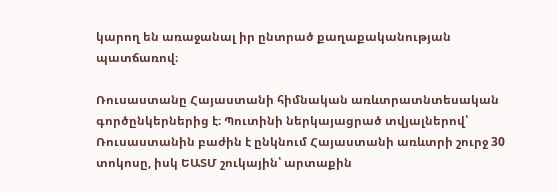կարող են առաջանալ իր ընտրած քաղաքականության պատճառով։

Ռուսաստանը Հայաստանի հիմնական առևտրատնտեսական գործընկերներից է։ Պուտինի ներկայացրած տվյալներով՝ Ռուսաստանին բաժին է ընկնում Հայաստանի առևտրի շուրջ 30 տոկոսը, իսկ ԵԱՏՄ շուկային՝ արտաքին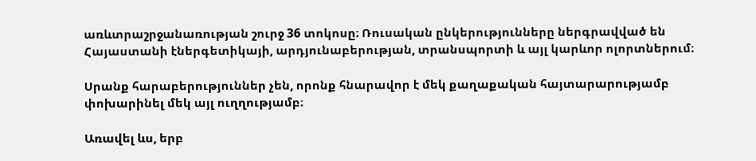առևտրաշրջանառության շուրջ 36 տոկոսը։ Ռուսական ընկերությունները ներգրավված են Հայաստանի էներգետիկայի, արդյունաբերության, տրանսպորտի և այլ կարևոր ոլորտներում։

Սրանք հարաբերություններ չեն, որոնք հնարավոր է մեկ քաղաքական հայտարարությամբ փոխարինել մեկ այլ ուղղությամբ։

Առավել ևս, երբ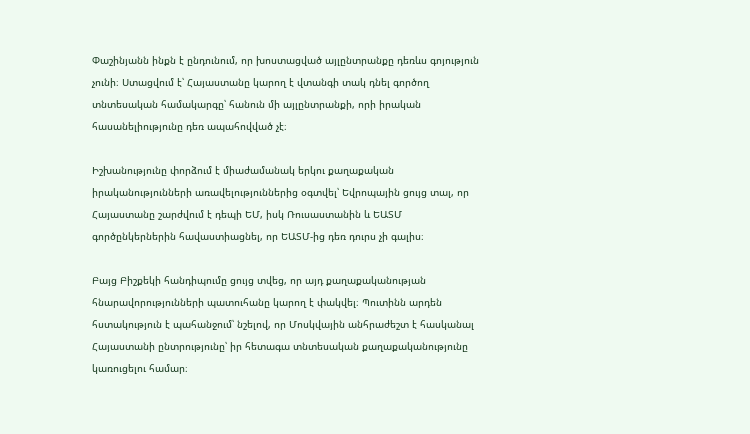Փաշինյանն ինքն է ընդունում, որ խոստացված այլընտրանքը դեռևս գոյություն չունի։ Ստացվում է՝ Հայաստանը կարող է վտանգի տակ դնել գործող տնտեսական համակարգը՝ հանուն մի այլընտրանքի, որի իրական հասանելիությունը դեռ ապահովված չէ։

Իշխանությունը փորձում է միաժամանակ երկու քաղաքական իրականությունների առավելություններից օգտվել՝ Եվրոպային ցույց տալ, որ Հայաստանը շարժվում է դեպի ԵՄ, իսկ Ռուսաստանին և ԵԱՏՄ գործընկերներին հավաստիացնել, որ ԵԱՏՄ-ից դեռ դուրս չի գալիս։

Բայց Բիշքեկի հանդիպումը ցույց տվեց, որ այդ քաղաքականության հնարավորությունների պատուհանը կարող է փակվել։ Պուտինն արդեն հստակություն է պահանջում՝ նշելով, որ Մոսկվային անհրաժեշտ է հասկանալ Հայաստանի ընտրությունը՝ իր հետագա տնտեսական քաղաքականությունը կառուցելու համար։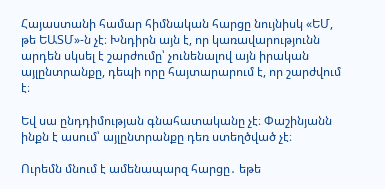Հայաստանի համար հիմնական հարցը նույնիսկ «ԵՄ, թե ԵԱՏՄ»-ն չէ։ Խնդիրն այն է, որ կառավարությունն արդեն սկսել է շարժումը՝ չունենալով այն իրական այլընտրանքը, դեպի որը հայտարարում է, որ շարժվում է։

Եվ սա ընդդիմության գնահատականը չէ։ Փաշինյանն ինքն է ասում՝ այլընտրանքը դեռ ստեղծված չէ։

Ուրեմն մնում է ամենապարզ հարցը․ եթե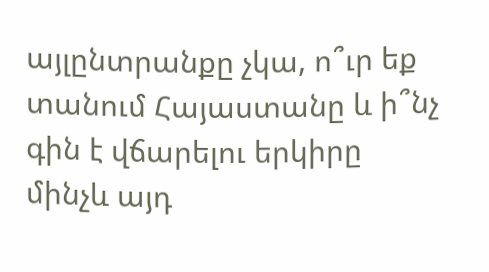այլընտրանքը չկա, ո՞ւր եք տանում Հայաստանը և ի՞նչ գին է վճարելու երկիրը մինչև այդ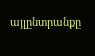այլընտրանքը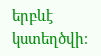երբևէ կստեղծվի։